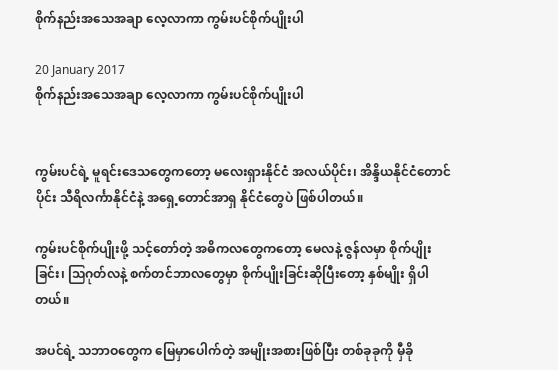စိုက်နည်းအသေအချာ လေ့လာကာ ကွမ်းပင်စိုက်ပျိုးပါ

20 January 2017
စိုက်နည်းအသေအချာ လေ့လာကာ ကွမ်းပင်စိုက်ပျိုးပါ


ကွမ်းပင်ရဲ့ မူရင်းဒေသတွေကတော့ မလေးရှားနိုင်ငံ အလယ်ပိုင်း၊ အိန္ဒိယနိုင်ငံတောင်ပိုင်း သီရိလင်္ကာနိုင်ငံနဲ့ အရှေ့တောင်အာရှ နိုင်ငံတွေပဲ ဖြစ်ပါတယ်။

ကွမ်းပင်စိုက်ပျိုးဖို့ သင့်တော်တဲ့ အဓိကလတွေကတော့ မေလနဲ့ ဇွန်လမှာ စိုက်ပျိုးခြင်း၊ သြဂုတ်လနဲ့ စက်တင်ဘာလတွေမှာ စိုက်ပျိုးခြင်းဆိုပြီးတော့ နှစ်မျိုး ရှိပါတယ်။

အပင်ရဲ့ သဘာဝတွေက မြေမှာပေါက်တဲ့ အမျိုးအစားဖြစ်ပြီး တစ်ခုခုကို မှီခို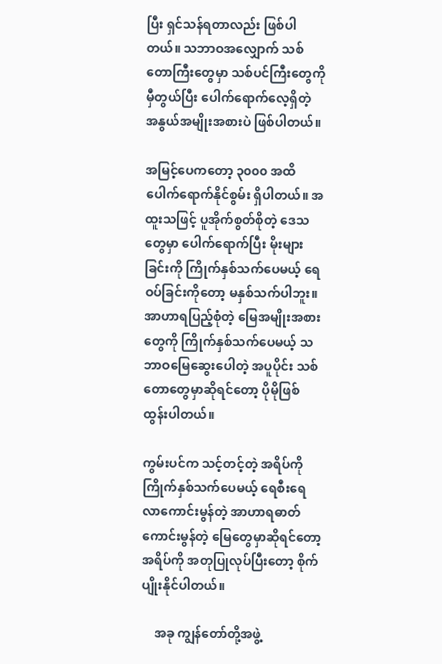ပြီး ရှင်သန်ရတာလည်း ဖြစ်ပါတယ်။ သဘာဝအလျှောက် သစ်တောကြီးတွေမှာ သစ်ပင်ကြီးတွေကို မှီတွယ်ပြီး ပေါက်ရောက်လေ့ရှိတဲ့ အနွယ်အမျိုးအစားပဲ ဖြစ်ပါတယ်။

အမြင့်ပေကတော့ ၃၀၀၀ အထိ ပေါက်ရောက်နိုင်စွမ်း ရှိပါတယ်။ အထူးသဖြင့် ပူအိုက်စွတ်စိုတဲ့ ဒေသတွေမှာ ပေါက်ရောက်ပြီး မိုးများခြင်းကို ကြိုက်နှစ်သက်ပေမယ့် ရေဝပ်ခြင်းကိုတော့ မနှစ်သက်ပါဘူး။ အာဟာရပြည့်စုံတဲ့ မြေအမျိုးအစားတွေကို ကြိုက်နှစ်သက်ပေမယ့် သဘာဝမြေဆွေးပေါတဲ့ အပူပိုင်း သစ်တောတွေမှာဆိုရင်တော့ ပိုမိုဖြစ်ထွန်းပါတယ်။

ကွမ်းပင်က သင့်တင့်တဲ့ အရိပ်ကို ကြိုက်နှစ်သက်ပေမယ့် ရေစီးရေလာကောင်းမွန်တဲ့ အာဟာရဓာတ် ကောင်းမွန်တဲ့ မြေတွေမှာဆိုရင်တော့ အရိပ်ကို အတုပြုလုပ်ပြီးတော့ စိုက်ပျိုးနိုင်ပါတယ်။

    အခု ကျွန်တော်တို့အဖွဲ့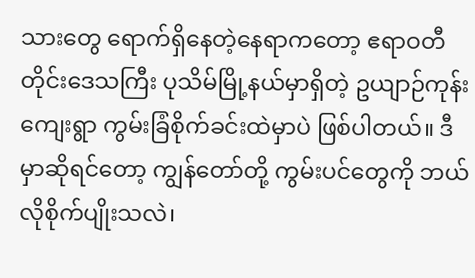သားတွေ ရောက်ရှိနေတဲ့နေရာကတော့ ဧရာဝတီတိုင်းဒေသကြီး ပုသိမ်မြို့နယ်မှာရှိတဲ့ ဥယျာဉ်ကုန်းကျေးရွာ ကွမ်းခြံစိုက်ခင်းထဲမှာပဲ ဖြစ်ပါတယ်။ ဒီမှာဆိုရင်တော့ ကျွန်တော်တို့ ကွမ်းပင်တွေကို ဘယ်လိုစိုက်ပျိုးသလဲ၊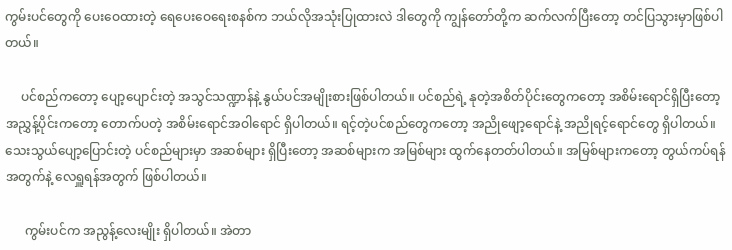ကွမ်းပင်တွေကို ပေးဝေထားတဲ့ ရေပေးဝေရေးစနစ်က ဘယ်လိုအသုံးပြုထားလဲ ဒါတွေကို ကျွန်တော်တို့က ဆက်လက်ပြီးတော့ တင်ပြသွားမှာဖြစ်ပါတယ်။

     ပင်စည်ကတော့ ပျော့ပျောင်းတဲ့ အသွင်သဏ္ဍာန်နဲ့ နွယ်ပင်အမျိုးစားဖြစ်ပါတယ်။ ပင်စည်ရဲ့ နုတဲ့အစိတ်ပိုင်းတွေကတော့ အစိမ်းရောင်ရှိပြီးတော့ အညွှန့်ပိုင်းကတော့ တောက်ပတဲ့ အစိမ်းရောင်အဝါရောင် ရှိပါတယ်။ ရင့်တဲ့ပင်စည်တွေကတော့ အညိုဖျော့ရောင်နဲ့ အညိုရင့်ရောင်တွေ ရှိပါတယ်။ သေးသွယ်ပျော့ပြောင်းတဲ့ ပင်စည်များမှာ အဆစ်များ ရှိပြီးတော့ အဆစ်များက အမြစ်များ ထွက်နေတတ်ပါတယ်။ အမြစ်များကတော့ တွယ်ကပ်ရန်အတွက်နဲ့ လေရှူရန်အတွက် ဖြစ်ပါတယ်။

      ကွမ်းပင်က အညွန့်လေးမျိုး ရှိပါတယ်။ အဲတာ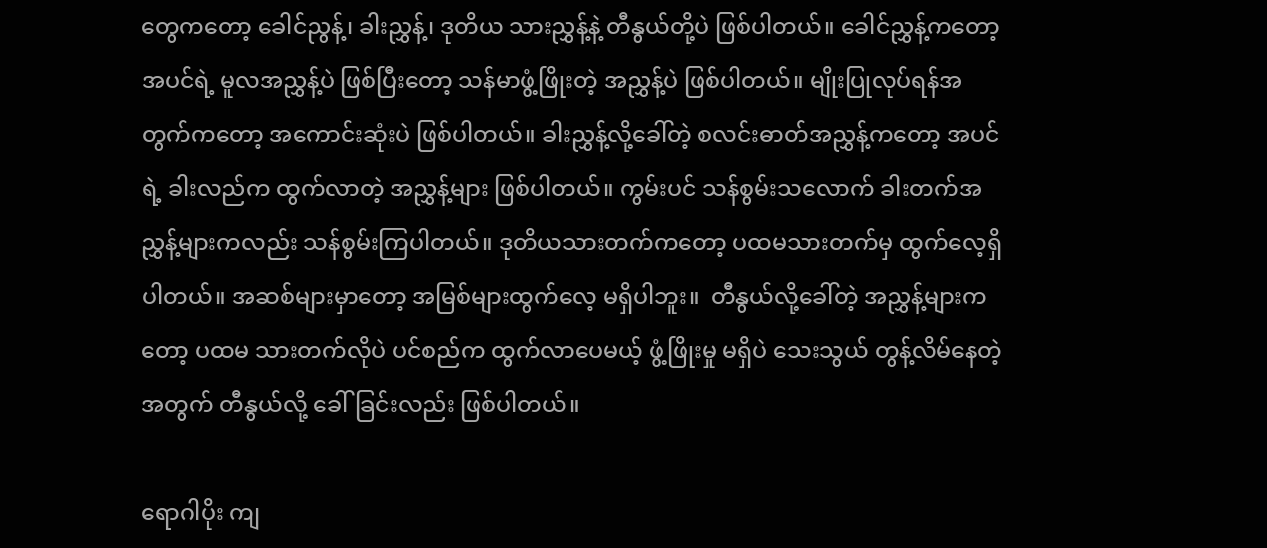တွေကတော့ ခေါင်ညွန့်၊ ခါးညွှန့်၊ ဒုတိယ သားညွှန့်နဲ့ တီနွယ်တို့ပဲ ဖြစ်ပါတယ်။ ခေါင်ညွှန့်ကတော့ အပင်ရဲ့ မူလအညွှန့်ပဲ ဖြစ်ပြီးတော့ သန်မာဖွံ့ဖြိုးတဲ့ အညွှန့်ပဲ ဖြစ်ပါတယ်။ မျိုးပြုလုပ်ရန်အတွက်ကတော့ အကောင်းဆုံးပဲ ဖြစ်ပါတယ်။ ခါးညွှန့်လို့ခေါ်တဲ့ စလင်းဓာတ်အညွှန့်ကတော့ အပင်ရဲ့ ခါးလည်က ထွက်လာတဲ့ အညွှန့်များ ဖြစ်ပါတယ်။ ကွမ်းပင် သန်စွမ်းသလောက် ခါးတက်အညွှန့်များကလည်း သန်စွမ်းကြပါတယ်။ ဒုတိယသားတက်ကတော့ ပထမသားတက်မှ ထွက်လေ့ရှိပါတယ်။ အဆစ်များမှာတော့ အမြစ်များထွက်လေ့ မရှိပါဘူး။  တီနွယ်လို့ခေါ်တဲ့ အညွှန့်များကတော့ ပထမ သားတက်လိုပဲ ပင်စည်က ထွက်လာပေမယ့် ဖွံ့ဖြိုးမှု မရှိပဲ သေးသွယ် တွန့်လိမ်နေတဲ့အတွက် တီနွယ်လို့ ခေါ်ခြင်းလည်း ဖြစ်ပါတယ်။

ရောဂါပိုး ကျ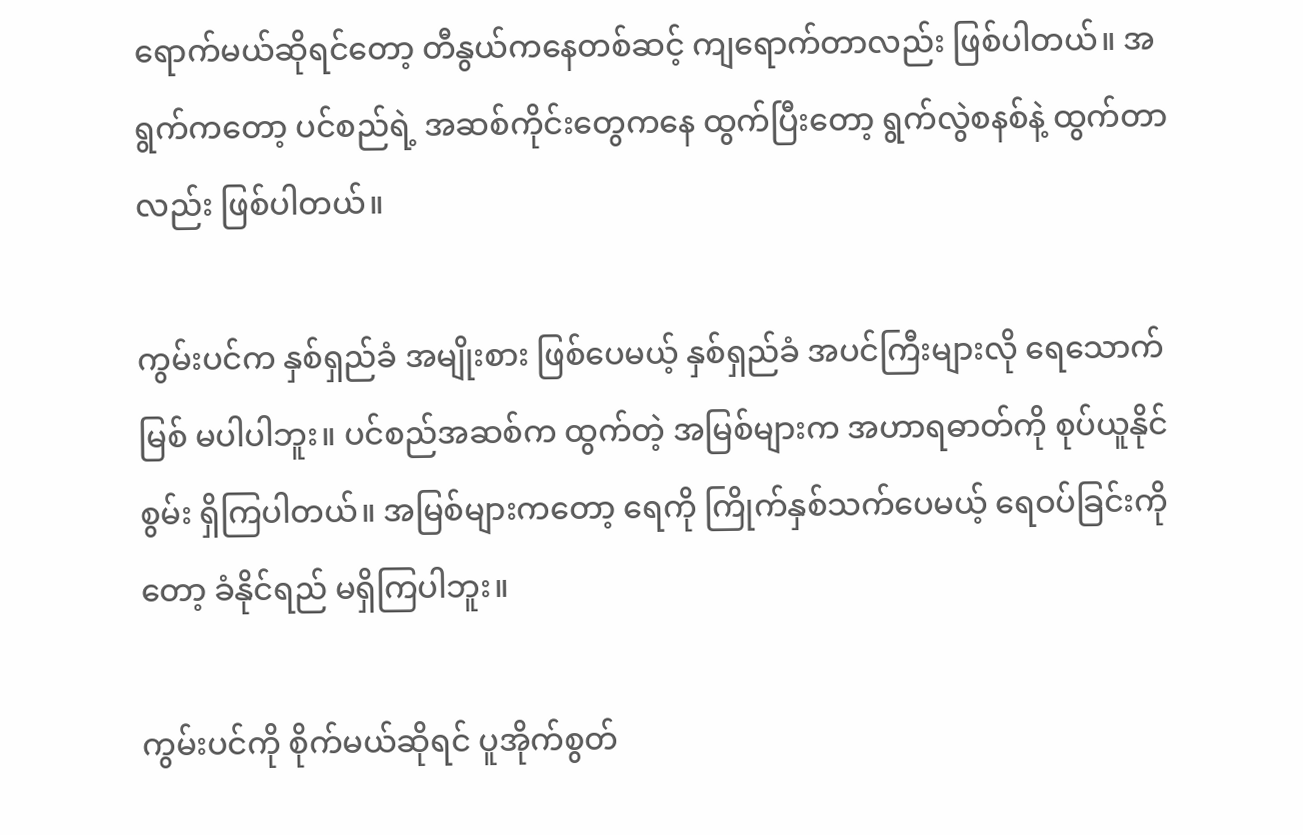ရောက်မယ်ဆိုရင်တော့ တီနွယ်ကနေတစ်ဆင့် ကျရောက်တာလည်း ဖြစ်ပါတယ်။ အရွက်ကတော့ ပင်စည်ရဲ့ အဆစ်ကိုင်းတွေကနေ ထွက်ပြီးတော့ ရွက်လွဲစနစ်နဲ့ ထွက်တာလည်း ဖြစ်ပါတယ်။

ကွမ်းပင်က နှစ်ရှည်ခံ အမျိုးစား ဖြစ်ပေမယ့် နှစ်ရှည်ခံ အပင်ကြီးများလို ရေသောက်မြစ် မပါပါဘူး။ ပင်စည်အဆစ်က ထွက်တဲ့ အမြစ်များက အဟာရဓာတ်ကို စုပ်ယူနိုင်စွမ်း ရှိကြပါတယ်။ အမြစ်များကတော့ ရေကို ကြိုက်နှစ်သက်ပေမယ့် ရေဝပ်ခြင်းကိုတော့ ခံနိုင်ရည် မရှိကြပါဘူး။

ကွမ်းပင်ကို စိုက်မယ်ဆိုရင် ပူအိုက်စွတ်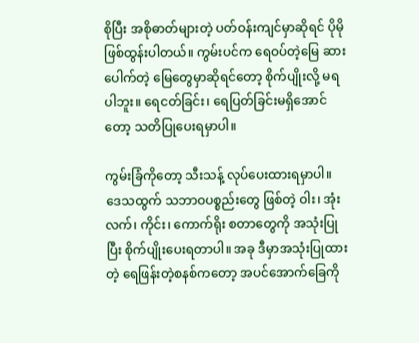စိုပြီး အစိုဓာတ်များတဲ့ ပတ်ဝန်းကျင်မှာဆိုရင် ပိုမိုဖြစ်ထွန်းပါတယ်။ ကွမ်းပင်က ရေဝပ်တဲ့မြေ ဆားပေါက်တဲ့ မြေတွေမှာဆိုရင်တော့ စိုက်ပျိုးလို့ မရပါဘူး။ ရေငတ်ခြင်း၊ ရေပြတ်ခြင်းမရှိအောင်တော့ သတိပြုပေးရမှာပါ။

ကွမ်းခြံကိုတော့ သီးသန့် လုပ်ပေးထားရမှာပါ။ ဒေသထွက် သဘာဝပစ္စည်းတွေ ဖြစ်တဲ့ ဝါး၊ အုံးလက်၊ ကိုင်း၊ ကောက်ရိုး စတာတွေကို အသုံးပြုပြီး စိုက်ပျိုးပေးရတာပါ။ အခု ဒီမှာအသုံးပြုထားတဲ့ ရေဖြန်းတဲ့စနစ်ကတော့ အပင်အောက်ခြေကို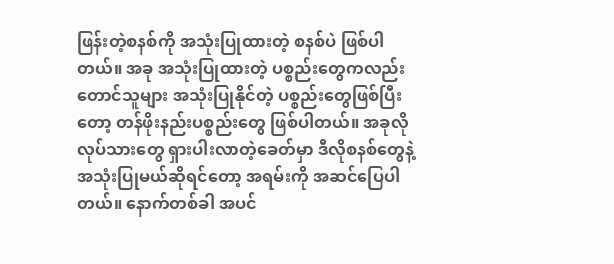ဖြန်းတဲ့စနစ်ကို အသုံးပြုထားတဲ့ စနစ်ပဲ ဖြစ်ပါတယ်။ အခု အသုံးပြုထားတဲ့ ပစ္စည်းတွေကလည်း တောင်သူများ အသုံးပြုနိုင်တဲ့ ပစ္စည်းတွေဖြစ်ပြီးတော့ တန်ဖိုးနည်းပစ္စည်းတွေ ဖြစ်ပါတယ်။ အခုလို လုပ်သားတွေ ရှားပါးလာတဲ့ခေတ်မှာ ဒီလိုစနစ်တွေနဲ့ အသုံးပြုမယ်ဆိုရင်တော့ အရမ်းကို အဆင်ပြေပါတယ်။ နောက်တစ်ခါ အပင်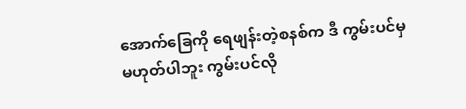အောက်ခြေကို ရေဖျန်းတဲ့စနစ်က ဒီ ကွမ်းပင်မှမဟုတ်ပါဘူး ကွမ်းပင်လို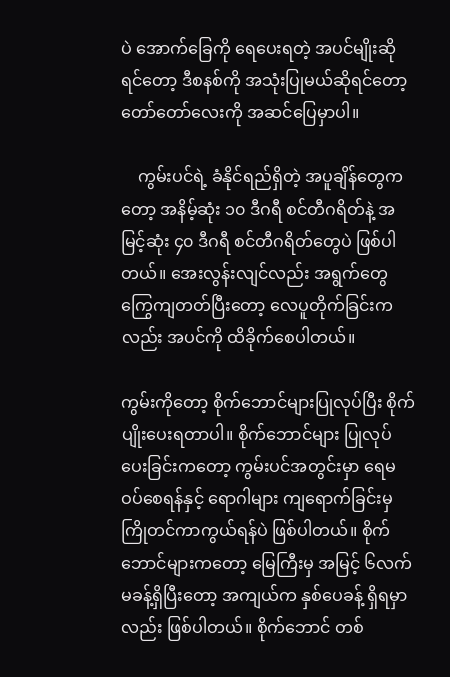ပဲ အောက်ခြေကို ရေပေးရတဲ့ အပင်မျိုးဆိုရင်တော့ ဒီစနစ်ကို အသုံးပြုမယ်ဆိုရင်တော့ တော်တော်လေးကို အဆင်ပြေမှာပါ။

    ကွမ်းပင်ရဲ့ ခံနိုင်ရည်ရှိတဲ့ အပူချိန်တွေကတော့ အနိမ့်ဆုံး ၁၀ ဒီဂရီ စင်တီဂရိတ်နဲ့ အမြင့်ဆုံး ၄၀ ဒီဂရီ စင်တီဂရိတ်တွေပဲ ဖြစ်ပါတယ်။ အေးလွန်းလျင်လည်း အရွက်တွေ ကြွေကျတတ်ပြီးတော့ လေပူတိုက်ခြင်းကလည်း အပင်ကို ထိခိုက်စေပါတယ်။

ကွမ်းကိုတော့ စိုက်ဘောင်များပြုလုပ်ပြီး စိုက်ပျိုးပေးရတာပါ။ စိုက်ဘောင်များ ပြုလုပ်ပေးခြင်းကတော့ ကွမ်းပင်အတွင်းမှာ ရေမဝပ်စေရန်နှင့် ရောဂါများ ကျရောက်ခြင်းမှ ကြိုတင်ကာကွယ်ရန်ပဲ ဖြစ်ပါတယ်။ စိုက်ဘောင်များကတော့ မြေကြီးမှ အမြင့် ၆လက်မခန့်ရှိပြီးတော့ အကျယ်က နှစ်ပေခန့် ရှိရမှာလည်း ဖြစ်ပါတယ်။ စိုက်ဘောင် တစ်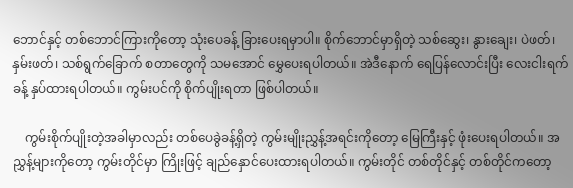ဘောင်နှင့် တစ်ဘောင်ကြားကိုတော့ သုံးပေခန့် ခြားပေးရမှာပါ။ စိုက်ဘောင်မှာရှိတဲ့ သစ်ဆွေး၊ နွားချေး၊ ပဲဖတ်၊ နှမ်းဖတ်၊ သစ်ရွက်ခြောက် စတာတွေကို သမအောင် မွှေပေးရပါတယ်။ အဲဒီနောက် ရေပြန်လောင်းပြီး လေးငါးရက်ခန့် နှပ်ထားရပါတယ်။ ကွမ်းပင်ကို စိုက်ပျိုးရတာ ဖြစ်ပါတယ်။

    ကွမ်းစိုက်ပျိုးတဲ့အခါမှာလည်း တစ်ပေခွဲခန့်ရှိတဲ့ ကွမ်းမျိုးညွှန့်အရင်းကိုတော့ မြေကြီးနှင့် ဖုံးပေးရပါတယ်။ အညွှန့်များကိုတော့ ကွမ်းတိုင်မှာ ကြိုးဖြင့် ချည်နှောင်ပေးထားရပါတယ်။ ကွမ်းတိုင် တစ်တိုင်နှင့် တစ်တိုင်ကတော့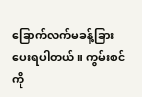ခြောက်လက်မခန့်ခြားပေးရပါတယ်။ ကွမ်းစင်ကို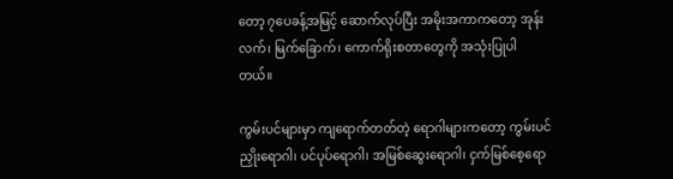တော့ ၇ပေခန့်အမြင့် ဆောက်လုပ်ပြီး အမိုးအကာကတော့ အုန်းလက်၊ မြက်ခြောက်၊ ကောက်ရိုးစတာတွေကို အသုံးပြုပါတယ်။

ကွမ်းပင်များမှာ ကျရောက်တတ်တဲ့ ရောဂါများကတော့ ကွမ်းပင်ညှိုးရောဂါ၊ ပင်ပုပ်ရောဂါ၊ အမြစ်ဆွေးရောဂါ၊ ငှက်မြစ်စေ့ရော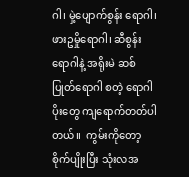ဂါ၊ မှဲ့ပျောက်စွန်း ရောဂါ၊ ဖားဥမှိုရောဂါ၊ ဆီစွန်းရောဂါနဲ့ အရိုးမဲ ဆစ်ပြုတ်ရောဂါ စတဲ့ ရောဂါပိုးတွေ ကျရောက်တတ်ပါတယ်။  ကွမ်းကိုတော့ စိုက်ပျိုးပြီး သုံးလအ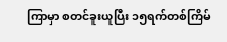ကြာမှာ စတင်ခူးယူပြီး ၁၅ရက်တစ်ကြိမ်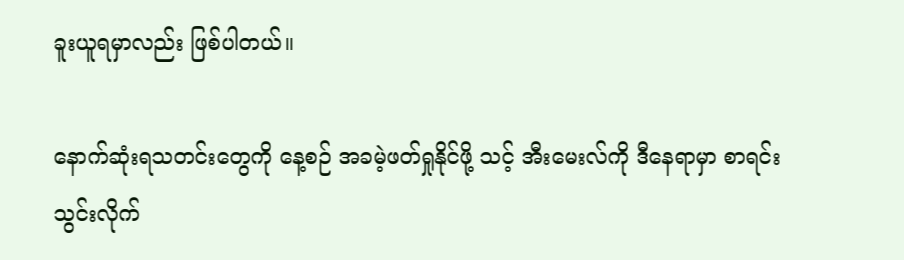ခူးယူရမှာလည်း ဖြစ်ပါတယ်။

နောက်ဆုံးရသတင်းတွေကို နေ့စဉ် အခမဲ့ဖတ်ရှုနိုင်ဖို့ သင့် အီးမေးလ်ကို ဒီနေရာမှာ စာရင်းသွင်းလိုက်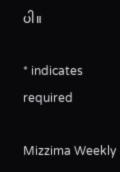ပါ။

* indicates required

Mizzima Weekly